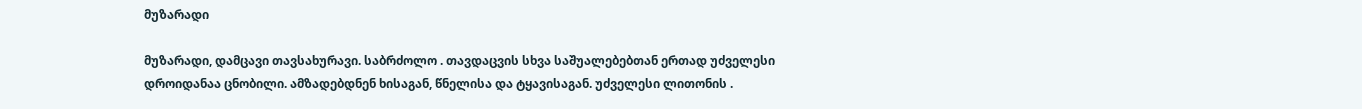მუზარადი

მუზარადი, დამცავი თავსახურავი. საბრძოლო . თავდაცვის სხვა საშუალებებთან ერთად უძველესი დროიდანაა ცნობილი. ამზადებდნენ ხისაგან, წნელისა და ტყავისაგან. უძველესი ლითონის .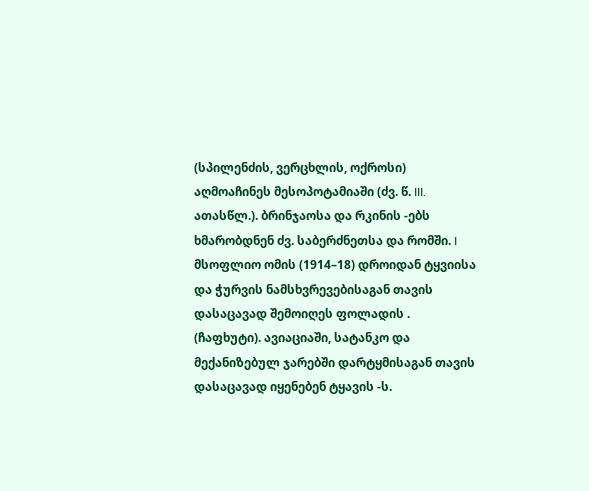(სპილენძის, ვერცხლის, ოქროსი) აღმოაჩინეს მესოპოტამიაში (ძვ. წ. III. ათასწლ.). ბრინჯაოსა და რკინის -ებს ხმარობდნენ ძვ. საბერძნეთსა და რომში. I მსოფლიო ომის (1914–18) დროიდან ტყვიისა და ჭურვის ნამსხვრევებისაგან თავის დასაცავად შემოიღეს ფოლადის . (ჩაფხუტი). ავიაციაში, სატანკო და მექანიზებულ ჯარებში დარტყმისაგან თავის დასაცავად იყენებენ ტყავის -ს.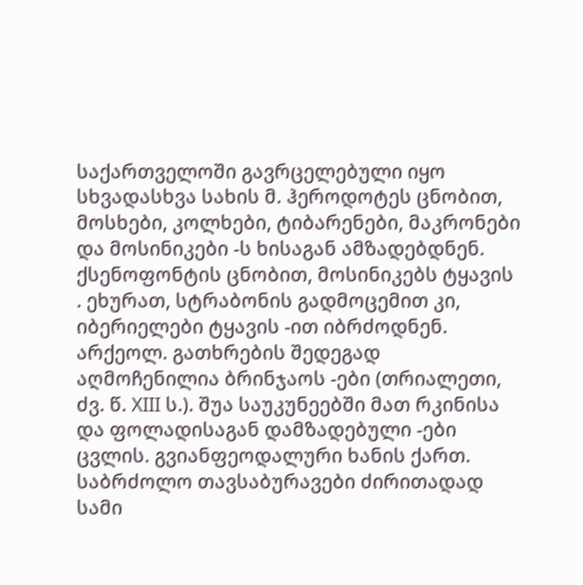საქართველოში გავრცელებული იყო სხვადასხვა სახის მ. ჰეროდოტეს ცნობით, მოსხები, კოლხები, ტიბარენები, მაკრონები და მოსინიკები -ს ხისაგან ამზადებდნენ. ქსენოფონტის ცნობით, მოსინიკებს ტყავის . ეხურათ, სტრაბონის გადმოცემით კი, იბერიელები ტყავის -ით იბრძოდნენ. არქეოლ. გათხრების შედეგად აღმოჩენილია ბრინჯაოს -ები (თრიალეთი, ძვ. წ. XIII ს.). შუა საუკუნეებში მათ რკინისა და ფოლადისაგან დამზადებული -ები ცვლის. გვიანფეოდალური ხანის ქართ. საბრძოლო თავსაბურავები ძირითადად სამი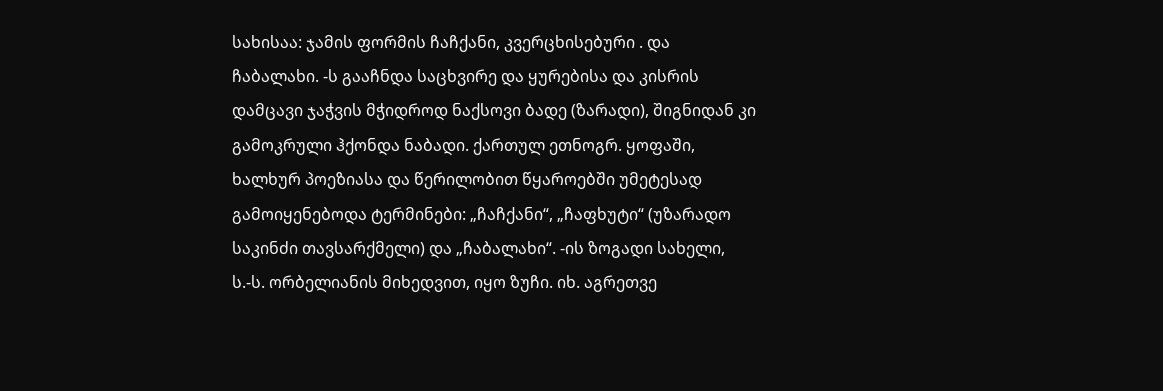სახისაა: ჯამის ფორმის ჩაჩქანი, კვერცხისებური . და ჩაბალახი. -ს გააჩნდა საცხვირე და ყურებისა და კისრის დამცავი ჯაჭვის მჭიდროდ ნაქსოვი ბადე (ზარადი), შიგნიდან კი გამოკრული ჰქონდა ნაბადი. ქართულ ეთნოგრ. ყოფაში, ხალხურ პოეზიასა და წერილობით წყაროებში უმეტესად გამოიყენებოდა ტერმინები: „ჩაჩქანი“, „ჩაფხუტი“ (უზარადო საკინძი თავსარქმელი) და „ჩაბალახი“. -ის ზოგადი სახელი, ს.-ს. ორბელიანის მიხედვით, იყო ზუჩი. იხ. აგრეთვე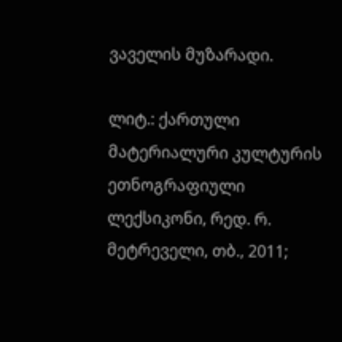ვაველის მუზარადი.

ლიტ.: ქართული მატერიალური კულტურის ეთნოგრაფიული ლექსიკონი, რედ. რ. მეტრეველი, თბ., 2011;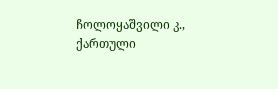ჩოლოყაშვილი კ., ქართული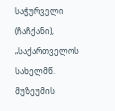საჭურველი (ჩაჩქანი), „საქართველოს სახელმწ. მუზეუმის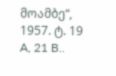მოამბე“, 1957. ტ. 19 A, 21 B..